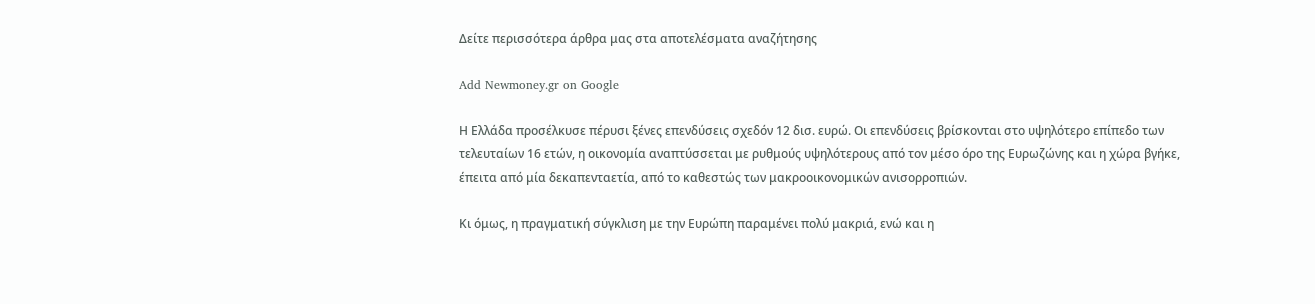Δείτε περισσότερα άρθρα μας στα αποτελέσματα αναζήτησης

Add Newmoney.gr on Google

Η Ελλάδα προσέλκυσε πέρυσι ξένες επενδύσεις σχεδόν 12 δισ. ευρώ. Οι επενδύσεις βρίσκονται στο υψηλότερο επίπεδο των τελευταίων 16 ετών, η οικονομία αναπτύσσεται με ρυθμούς υψηλότερους από τον μέσο όρο της Ευρωζώνης και η χώρα βγήκε, έπειτα από μία δεκαπενταετία, από το καθεστώς των μακροοικονομικών ανισορροπιών.

Κι όμως, η πραγματική σύγκλιση με την Ευρώπη παραμένει πολύ μακριά, ενώ και η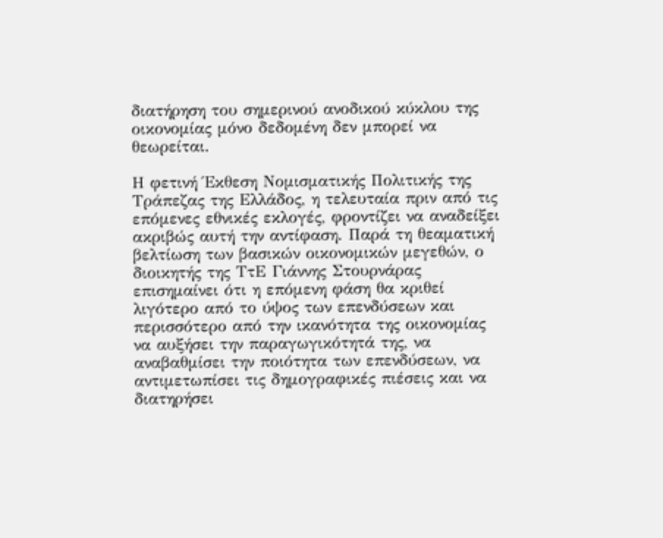διατήρηση του σημερινού ανοδικού κύκλου της οικονομίας μόνο δεδομένη δεν μπορεί να θεωρείται.

Η φετινή Έκθεση Νομισματικής Πολιτικής της Τράπεζας της Ελλάδος, η τελευταία πριν από τις επόμενες εθνικές εκλογές, φροντίζει να αναδείξει ακριβώς αυτή την αντίφαση. Παρά τη θεαματική βελτίωση των βασικών οικονομικών μεγεθών, ο διοικητής της ΤτΕ Γιάννης Στουρνάρας επισημαίνει ότι η επόμενη φάση θα κριθεί λιγότερο από το ύψος των επενδύσεων και περισσότερο από την ικανότητα της οικονομίας να αυξήσει την παραγωγικότητά της, να αναβαθμίσει την ποιότητα των επενδύσεων, να αντιμετωπίσει τις δημογραφικές πιέσεις και να διατηρήσει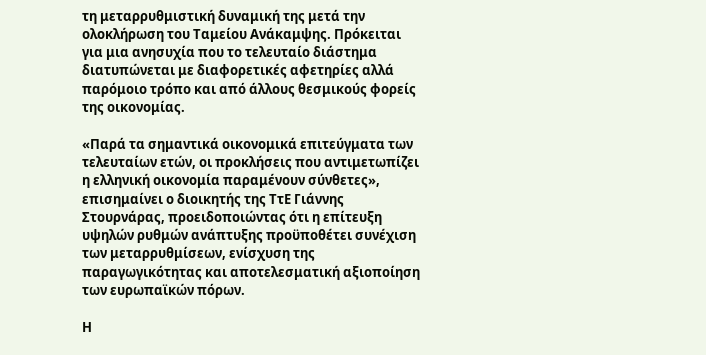τη μεταρρυθμιστική δυναμική της μετά την ολοκλήρωση του Ταμείου Ανάκαμψης. Πρόκειται για μια ανησυχία που το τελευταίο διάστημα διατυπώνεται με διαφορετικές αφετηρίες αλλά παρόμοιο τρόπο και από άλλους θεσμικούς φορείς της οικονομίας.

«Παρά τα σημαντικά οικονομικά επιτεύγματα των τελευταίων ετών, οι προκλήσεις που αντιμετωπίζει η ελληνική οικονομία παραμένουν σύνθετες», επισημαίνει ο διοικητής της ΤτΕ Γιάννης Στουρνάρας, προειδοποιώντας ότι η επίτευξη υψηλών ρυθμών ανάπτυξης προϋποθέτει συνέχιση των μεταρρυθμίσεων, ενίσχυση της παραγωγικότητας και αποτελεσματική αξιοποίηση των ευρωπαϊκών πόρων.

Η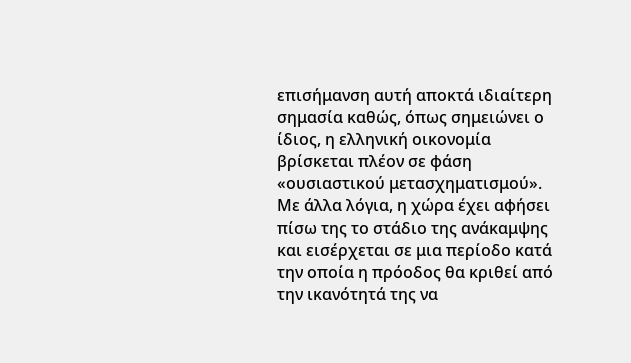επισήμανση αυτή αποκτά ιδιαίτερη σημασία καθώς, όπως σημειώνει ο ίδιος, η ελληνική οικονομία βρίσκεται πλέον σε φάση «ουσιαστικού μετασχηματισμού». Με άλλα λόγια, η χώρα έχει αφήσει πίσω της το στάδιο της ανάκαμψης και εισέρχεται σε μια περίοδο κατά την οποία η πρόοδος θα κριθεί από την ικανότητά της να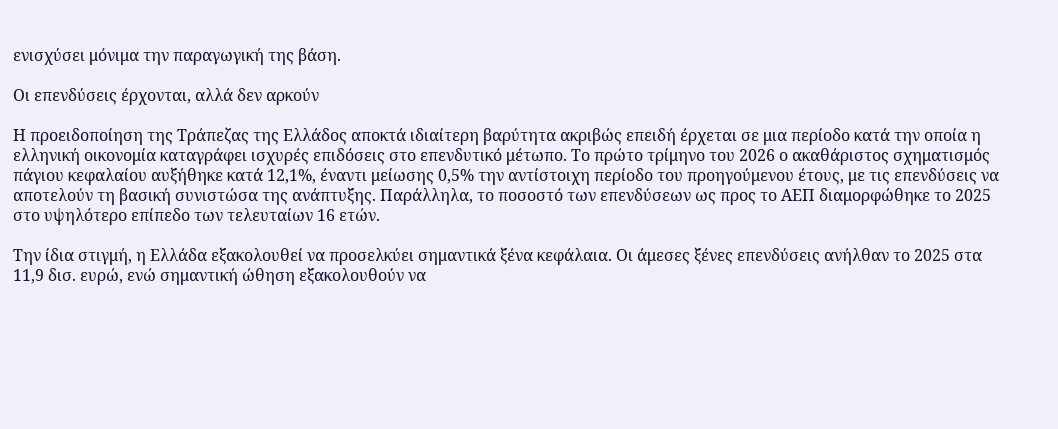ενισχύσει μόνιμα την παραγωγική της βάση.

Οι επενδύσεις έρχονται, αλλά δεν αρκούν

Η προειδοποίηση της Τράπεζας της Ελλάδος αποκτά ιδιαίτερη βαρύτητα ακριβώς επειδή έρχεται σε μια περίοδο κατά την οποία η ελληνική οικονομία καταγράφει ισχυρές επιδόσεις στο επενδυτικό μέτωπο. Το πρώτο τρίμηνο του 2026 ο ακαθάριστος σχηματισμός πάγιου κεφαλαίου αυξήθηκε κατά 12,1%, έναντι μείωσης 0,5% την αντίστοιχη περίοδο του προηγούμενου έτους, με τις επενδύσεις να αποτελούν τη βασική συνιστώσα της ανάπτυξης. Παράλληλα, το ποσοστό των επενδύσεων ως προς το ΑΕΠ διαμορφώθηκε το 2025 στο υψηλότερο επίπεδο των τελευταίων 16 ετών.

Την ίδια στιγμή, η Ελλάδα εξακολουθεί να προσελκύει σημαντικά ξένα κεφάλαια. Οι άμεσες ξένες επενδύσεις ανήλθαν το 2025 στα 11,9 δισ. ευρώ, ενώ σημαντική ώθηση εξακολουθούν να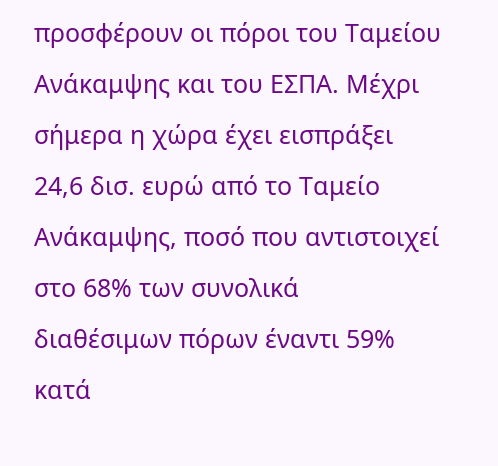προσφέρουν οι πόροι του Ταμείου Ανάκαμψης και του ΕΣΠΑ. Μέχρι σήμερα η χώρα έχει εισπράξει 24,6 δισ. ευρώ από το Ταμείο Ανάκαμψης, ποσό που αντιστοιχεί στο 68% των συνολικά διαθέσιμων πόρων έναντι 59% κατά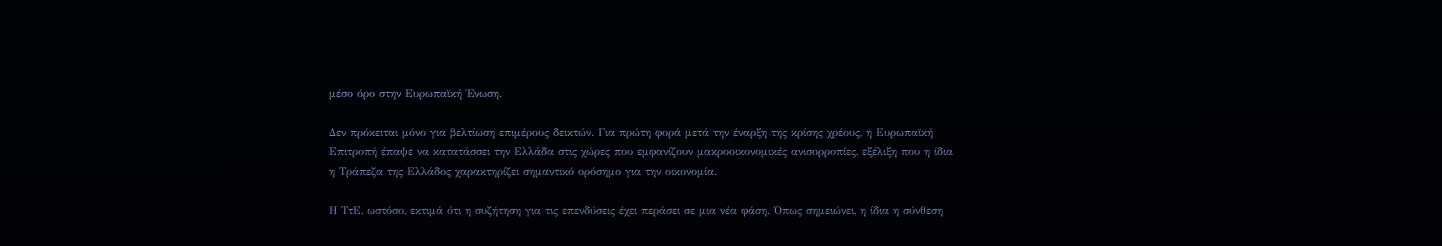μέσο όρο στην Ευρωπαϊκή Ένωση.

Δεν πρόκειται μόνο για βελτίωση επιμέρους δεικτών. Για πρώτη φορά μετά την έναρξη της κρίσης χρέους, η Ευρωπαϊκή Επιτροπή έπαψε να κατατάσσει την Ελλάδα στις χώρες που εμφανίζουν μακροοικονομικές ανισορροπίες, εξέλιξη που η ίδια η Τράπεζα της Ελλάδος χαρακτηρίζει σημαντικό ορόσημο για την οικονομία.

Η ΤτΕ, ωστόσο, εκτιμά ότι η συζήτηση για τις επενδύσεις έχει περάσει σε μια νέα φάση. Όπως σημειώνει, η ίδια η σύνθεση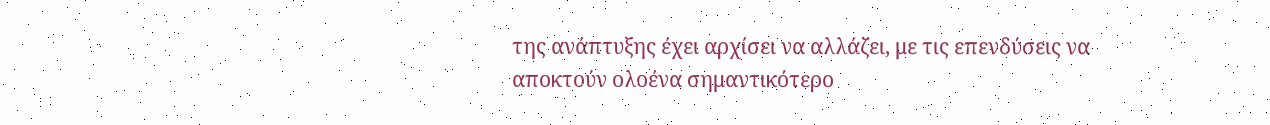της ανάπτυξης έχει αρχίσει να αλλάζει, με τις επενδύσεις να αποκτούν ολοένα σημαντικότερο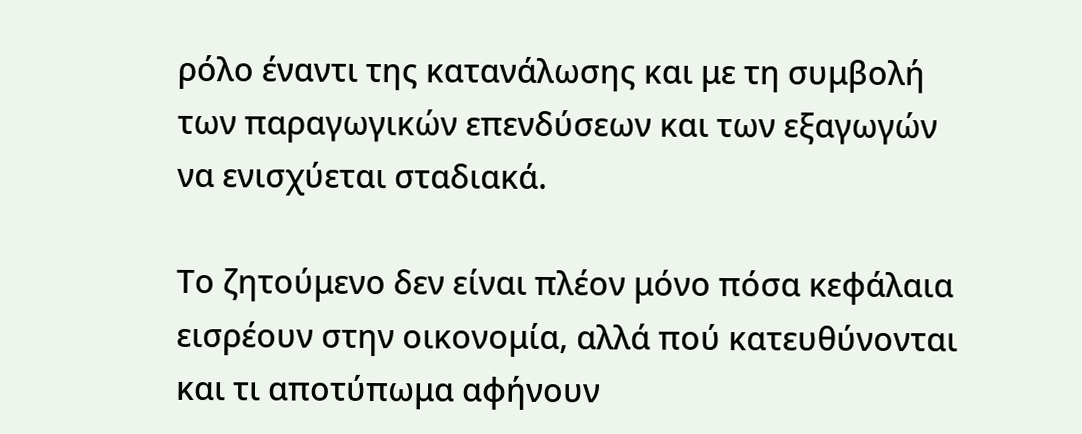ρόλο έναντι της κατανάλωσης και με τη συμβολή των παραγωγικών επενδύσεων και των εξαγωγών να ενισχύεται σταδιακά.

Το ζητούμενο δεν είναι πλέον μόνο πόσα κεφάλαια εισρέουν στην οικονομία, αλλά πού κατευθύνονται και τι αποτύπωμα αφήνουν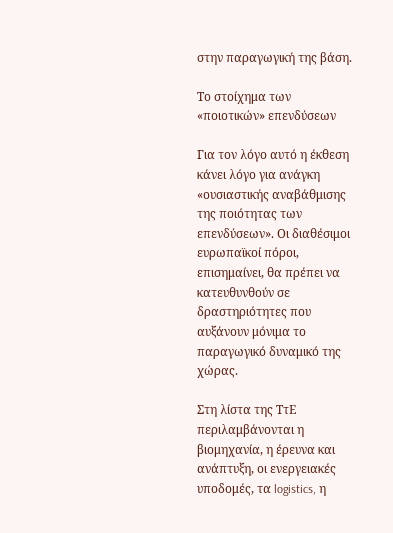στην παραγωγική της βάση.

Το στοίχημα των «ποιοτικών» επενδύσεων

Για τον λόγο αυτό η έκθεση κάνει λόγο για ανάγκη «ουσιαστικής αναβάθμισης της ποιότητας των επενδύσεων». Οι διαθέσιμοι ευρωπαϊκοί πόροι, επισημαίνει, θα πρέπει να κατευθυνθούν σε δραστηριότητες που αυξάνουν μόνιμα το παραγωγικό δυναμικό της χώρας.

Στη λίστα της ΤτΕ περιλαμβάνονται η βιομηχανία, η έρευνα και ανάπτυξη, οι ενεργειακές υποδομές, τα logistics, η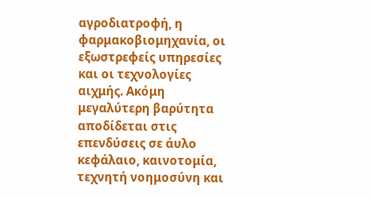αγροδιατροφή, η φαρμακοβιομηχανία, οι εξωστρεφείς υπηρεσίες και οι τεχνολογίες αιχμής. Ακόμη μεγαλύτερη βαρύτητα αποδίδεται στις επενδύσεις σε άυλο κεφάλαιο, καινοτομία, τεχνητή νοημοσύνη και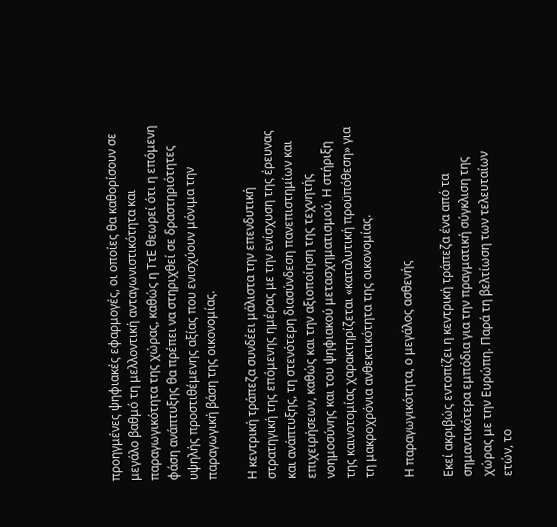προηγμένες ψηφιακές εφαρμογές, οι οποίες θα καθορίσουν σε μεγάλο βαθμό τη μελλοντική ανταγωνιστικότητα και παραγωγικότητα της χώρας, καθώς η ΤτΕ θεωρεί ότι η επόμενη φάση ανάπτυξης θα πρέπει να στηριχθεί σε δραστηριότητες υψηλής προστιθέμενης αξίας που ενισχύουν μόνιμα την παραγωγική βάση της οικονομίας.

Η κεντρική τράπεζα συνδέει μάλιστα την επενδυτική στρατηγική της επόμενης ημέρας με την ενίσχυση της έρευνας και ανάπτυξης, τη στενότερη διασύνδεση πανεπιστημίων και επιχειρήσεων, καθώς και την αξιοποίηση της τεχνητής νοημοσύνης και του ψηφιακού μετασχηματισμού. Η στήριξη της καινοτομίας χαρακτηρίζεται «καταλυτική προϋπόθεση» για τη μακροχρόνια ανθεκτικότητα της οικονομίας.

Η παραγωγικότητα, ο μεγάλος ασθενής

Εκεί ακριβώς εντοπίζει η κεντρική τράπεζα ένα από τα σημαντικότερα εμπόδια για την πραγματική σύγκλιση της χώρας με την Ευρώπη. Παρά τη βελτίωση των τελευταίων ετών, το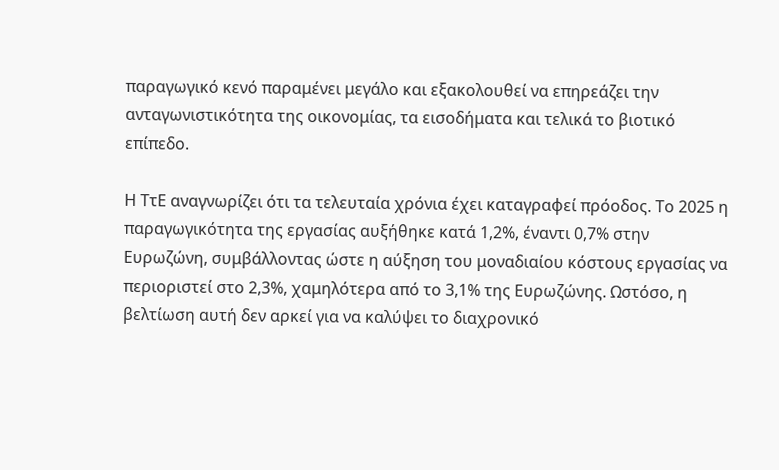παραγωγικό κενό παραμένει μεγάλο και εξακολουθεί να επηρεάζει την ανταγωνιστικότητα της οικονομίας, τα εισοδήματα και τελικά το βιοτικό επίπεδο.

Η ΤτΕ αναγνωρίζει ότι τα τελευταία χρόνια έχει καταγραφεί πρόοδος. Το 2025 η παραγωγικότητα της εργασίας αυξήθηκε κατά 1,2%, έναντι 0,7% στην Ευρωζώνη, συμβάλλοντας ώστε η αύξηση του μοναδιαίου κόστους εργασίας να περιοριστεί στο 2,3%, χαμηλότερα από το 3,1% της Ευρωζώνης. Ωστόσο, η βελτίωση αυτή δεν αρκεί για να καλύψει το διαχρονικό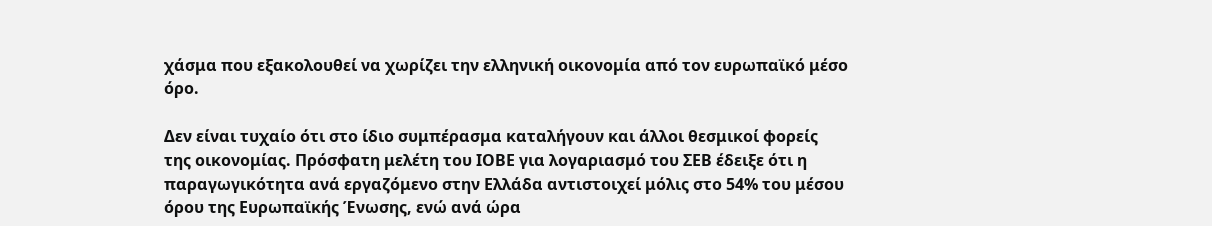χάσμα που εξακολουθεί να χωρίζει την ελληνική οικονομία από τον ευρωπαϊκό μέσο όρο.

Δεν είναι τυχαίο ότι στο ίδιο συμπέρασμα καταλήγουν και άλλοι θεσμικοί φορείς της οικονομίας. Πρόσφατη μελέτη του ΙΟΒΕ για λογαριασμό του ΣΕΒ έδειξε ότι η παραγωγικότητα ανά εργαζόμενο στην Ελλάδα αντιστοιχεί μόλις στο 54% του μέσου όρου της Ευρωπαϊκής Ένωσης, ενώ ανά ώρα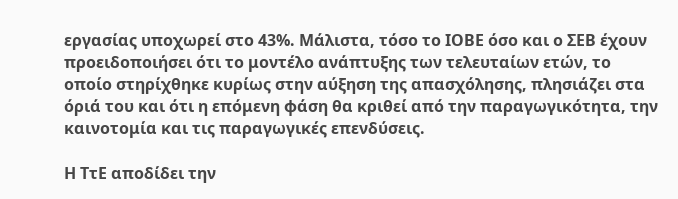εργασίας υποχωρεί στο 43%. Μάλιστα, τόσο το ΙΟΒΕ όσο και ο ΣΕΒ έχουν προειδοποιήσει ότι το μοντέλο ανάπτυξης των τελευταίων ετών, το οποίο στηρίχθηκε κυρίως στην αύξηση της απασχόλησης, πλησιάζει στα όριά του και ότι η επόμενη φάση θα κριθεί από την παραγωγικότητα, την καινοτομία και τις παραγωγικές επενδύσεις.

Η ΤτΕ αποδίδει την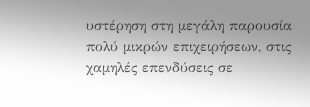υστέρηση στη μεγάλη παρουσία πολύ μικρών επιχειρήσεων, στις χαμηλές επενδύσεις σε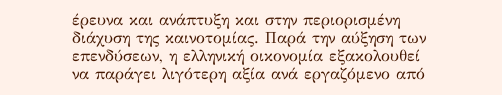έρευνα και ανάπτυξη και στην περιορισμένη διάχυση της καινοτομίας. Παρά την αύξηση των επενδύσεων, η ελληνική οικονομία εξακολουθεί να παράγει λιγότερη αξία ανά εργαζόμενο από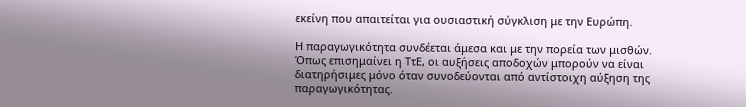εκείνη που απαιτείται για ουσιαστική σύγκλιση με την Ευρώπη.

Η παραγωγικότητα συνδέεται άμεσα και με την πορεία των μισθών. Όπως επισημαίνει η ΤτΕ, οι αυξήσεις αποδοχών μπορούν να είναι διατηρήσιμες μόνο όταν συνοδεύονται από αντίστοιχη αύξηση της παραγωγικότητας.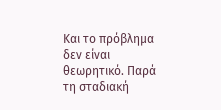Και το πρόβλημα δεν είναι θεωρητικό. Παρά τη σταδιακή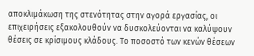αποκλιμάκωση της στενότητας στην αγορά εργασίας, οι επιχειρήσεις εξακολουθούν να δυσκολεύονται να καλύψουν θέσεις σε κρίσιμους κλάδους. Το ποσοστό των κενών θέσεων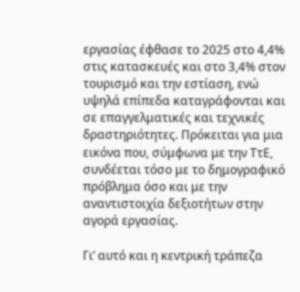εργασίας έφθασε το 2025 στο 4,4% στις κατασκευές και στο 3,4% στον τουρισμό και την εστίαση, ενώ υψηλά επίπεδα καταγράφονται και σε επαγγελματικές και τεχνικές δραστηριότητες. Πρόκειται για μια εικόνα που, σύμφωνα με την ΤτΕ, συνδέεται τόσο με το δημογραφικό πρόβλημα όσο και με την αναντιστοιχία δεξιοτήτων στην αγορά εργασίας.

Γι’ αυτό και η κεντρική τράπεζα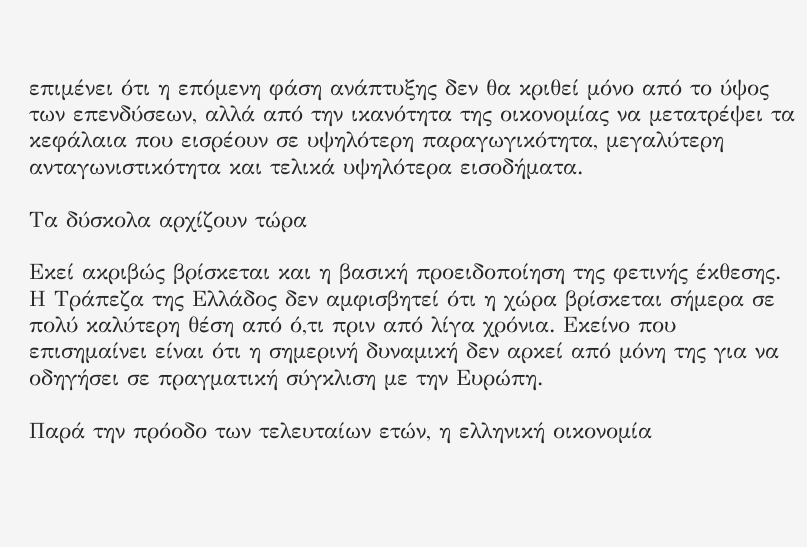επιμένει ότι η επόμενη φάση ανάπτυξης δεν θα κριθεί μόνο από το ύψος των επενδύσεων, αλλά από την ικανότητα της οικονομίας να μετατρέψει τα κεφάλαια που εισρέουν σε υψηλότερη παραγωγικότητα, μεγαλύτερη ανταγωνιστικότητα και τελικά υψηλότερα εισοδήματα.

Τα δύσκολα αρχίζουν τώρα

Εκεί ακριβώς βρίσκεται και η βασική προειδοποίηση της φετινής έκθεσης. Η Τράπεζα της Ελλάδος δεν αμφισβητεί ότι η χώρα βρίσκεται σήμερα σε πολύ καλύτερη θέση από ό,τι πριν από λίγα χρόνια. Εκείνο που επισημαίνει είναι ότι η σημερινή δυναμική δεν αρκεί από μόνη της για να οδηγήσει σε πραγματική σύγκλιση με την Ευρώπη.

Παρά την πρόοδο των τελευταίων ετών, η ελληνική οικονομία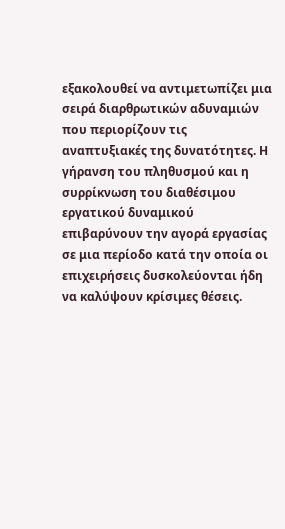εξακολουθεί να αντιμετωπίζει μια σειρά διαρθρωτικών αδυναμιών που περιορίζουν τις αναπτυξιακές της δυνατότητες. Η γήρανση του πληθυσμού και η συρρίκνωση του διαθέσιμου εργατικού δυναμικού επιβαρύνουν την αγορά εργασίας σε μια περίοδο κατά την οποία οι επιχειρήσεις δυσκολεύονται ήδη να καλύψουν κρίσιμες θέσεις.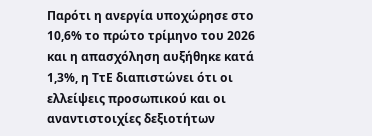Παρότι η ανεργία υποχώρησε στο 10,6% το πρώτο τρίμηνο του 2026 και η απασχόληση αυξήθηκε κατά 1,3%, η ΤτΕ διαπιστώνει ότι οι ελλείψεις προσωπικού και οι αναντιστοιχίες δεξιοτήτων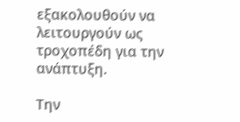εξακολουθούν να λειτουργούν ως τροχοπέδη για την ανάπτυξη.

Την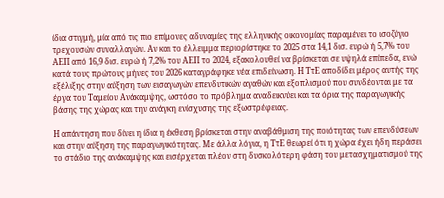ίδια στιγμή, μία από τις πιο επίμονες αδυναμίες της ελληνικής οικονομίας παραμένει το ισοζύγιο τρεχουσών συναλλαγών. Αν και το έλλειμμα περιορίστηκε το 2025 στα 14,1 δισ. ευρώ ή 5,7% του ΑΕΠ από 16,9 δισ. ευρώ ή 7,2% του ΑΕΠ το 2024, εξακολουθεί να βρίσκεται σε υψηλά επίπεδα, ενώ κατά τους πρώτους μήνες του 2026 καταγράφηκε νέα επιδείνωση. Η ΤτΕ αποδίδει μέρος αυτής της εξέλιξης στην αύξηση των εισαγωγών επενδυτικών αγαθών και εξοπλισμού που συνδέονται με τα έργα του Ταμείου Ανάκαμψης, ωστόσο το πρόβλημα αναδεικνύει και τα όρια της παραγωγικής βάσης της χώρας και την ανάγκη ενίσχυσης της εξωστρέφειας.

Η απάντηση που δίνει η ίδια η έκθεση βρίσκεται στην αναβάθμιση της ποιότητας των επενδύσεων και στην αύξηση της παραγωγικότητας. Με άλλα λόγια, η ΤτΕ θεωρεί ότι η χώρα έχει ήδη περάσει το στάδιο της ανάκαμψης και εισέρχεται πλέον στη δυσκολότερη φάση του μετασχηματισμού της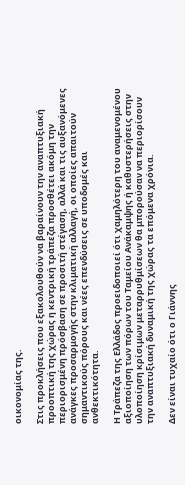οικονομίας της.

Στις προκλήσεις που εξακολουθούν να βαραίνουν την αναπτυξιακή προοπτική της χώρας η κεντρική τράπεζα προσθέτει ακόμη την περιορισμένη πρόσβαση σε προσιτή στέγαση, αλλά και τις αυξανόμενες ανάγκες προσαρμογής στην κλιματική αλλαγή, οι οποίες απαιτούν σημαντικούς πόρους και νέες επενδύσεις σε υποδομές και ανθεκτικότητα.

Η Τράπεζα της Ελλάδος προειδοποιεί ότι χαμηλότερη του αναμενομένου αξιοποίηση των πόρων του Ταμείου Ανάκαμψης ή καθυστερήσεις στην υλοποίηση κρίσιμων μεταρρυθμίσεων θα μπορούσαν να περιορίσουν την αναπτυξιακή δυναμική της χώρας τα επόμενα χρόνια.

Δεν είναι τυχαίο ότι ο Γιάννης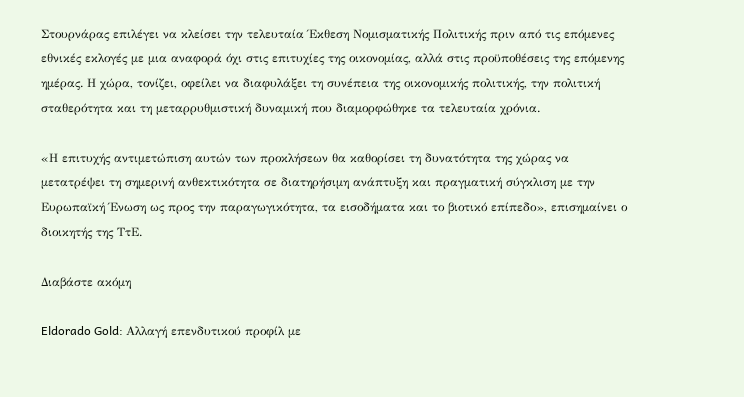Στουρνάρας επιλέγει να κλείσει την τελευταία Έκθεση Νομισματικής Πολιτικής πριν από τις επόμενες εθνικές εκλογές με μια αναφορά όχι στις επιτυχίες της οικονομίας, αλλά στις προϋποθέσεις της επόμενης ημέρας. Η χώρα, τονίζει, οφείλει να διαφυλάξει τη συνέπεια της οικονομικής πολιτικής, την πολιτική σταθερότητα και τη μεταρρυθμιστική δυναμική που διαμορφώθηκε τα τελευταία χρόνια.

«Η επιτυχής αντιμετώπιση αυτών των προκλήσεων θα καθορίσει τη δυνατότητα της χώρας να μετατρέψει τη σημερινή ανθεκτικότητα σε διατηρήσιμη ανάπτυξη και πραγματική σύγκλιση με την Ευρωπαϊκή Ένωση ως προς την παραγωγικότητα, τα εισοδήματα και το βιοτικό επίπεδο», επισημαίνει ο διοικητής της ΤτΕ.

Διαβάστε ακόμη

Eldorado Gold: Αλλαγή επενδυτικού προφίλ με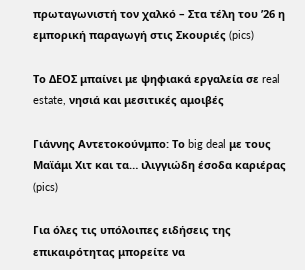πρωταγωνιστή τον χαλκό – Στα τέλη του ’26 η εμπορική παραγωγή στις Σκουριές (pics)

Το ΔΕΟΣ μπαίνει με ψηφιακά εργαλεία σε real estate, νησιά και μεσιτικές αμοιβές

Γιάννης Αντετοκούνμπο: Το big deal με τους Μαϊάμι Χιτ και τα… ιλιγγιώδη έσοδα καριέρας (pics)

Για όλες τις υπόλοιπες ειδήσεις της επικαιρότητας μπορείτε να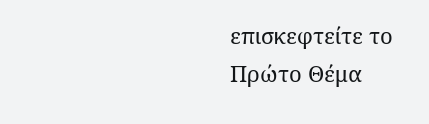επισκεφτείτε το Πρώτο Θέμα